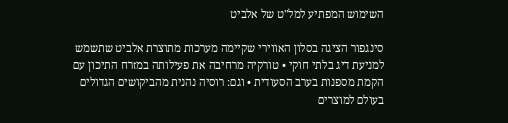השימוש המפתיע למל"ט של אלביט

סינגפור הציגה בסלון האווירי שקיימה מערכות מתוצרת אלביט שתשמש למניעת דיג בלתי חוקי • טורקיה מרחיבה את פעילותה במזרח התיכון עם הקמת מספנות בערב הסעודית • וגם: רוסיה נהנית מהביקושים הגדולים בעולם למוצרים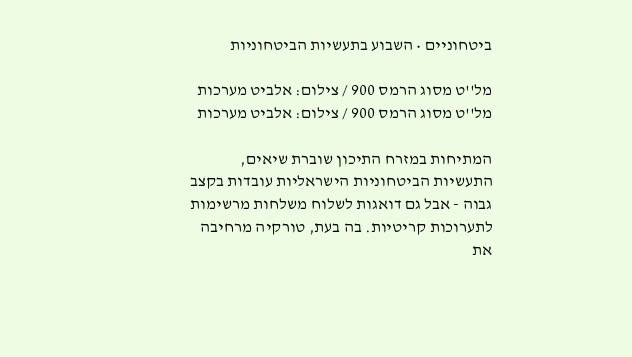ביטחוניים • השבוע בתעשיות הביטחוניות

מל''ט מסוג הרמס 900 / צילום: אלביט מערכות
מל''ט מסוג הרמס 900 / צילום: אלביט מערכות

המתיחות במזרח התיכון שוברת שיאים, התעשיות הביטחוניות הישראליות עובדות בקצב גבוה - אבל גם דואגות לשלוח משלחות מרשימות לתערוכות קריטיות. בה בעת, טורקיה מרחיבה את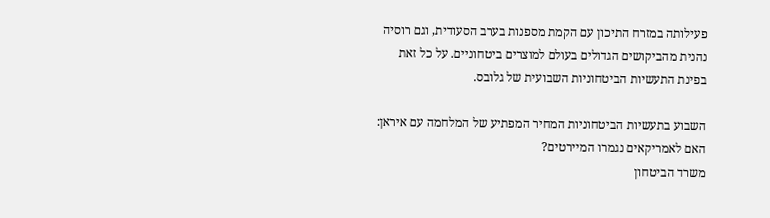פעילותה במזרח התיכון עם הקמת מספנות בערב הסעודית, וגם רוסיה נהנית מהביקושים הגדולים בעולם למוצרים ביטחוניים. על כל זאת בפינת התעשיות הביטחוניות השבועית של גלובס.

השבוע בתעשיות הביטחוניות המחיר המפתיע של המלחמה עם איראן: האם לאמריקאים נגמרו המיירטים?
משרד הביטחון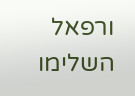ורפאל השלימו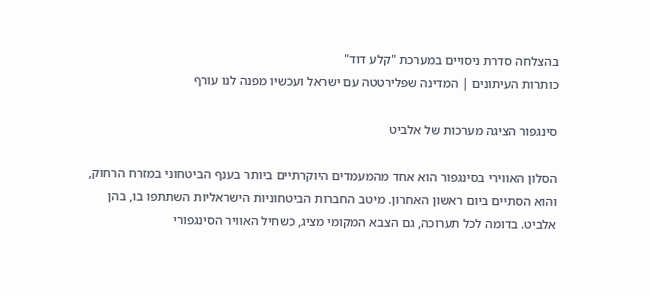בהצלחה סדרת ניסויים במערכת "קלע דוד"
כותרות העיתונים | המדינה שפלירטטה עם ישראל ועכשיו מפנה לנו עורף

סינגפור הציגה מערכות של אלביט

הסלון האווירי בסינגפור הוא אחד מהמעמדים היוקרתיים ביותר בענף הביטחוני במזרח הרחוק, והוא הסתיים ביום ראשון האחרון. מיטב החברות הביטחוניות הישראליות השתתפו בו, בהן אלביט. בדומה לכל תערוכה, גם הצבא המקומי מציג, כשחיל האוויר הסינגפורי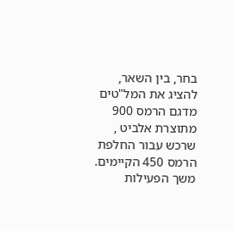בחר, בין השאר, להציג את המל"טים מדגם הרמס 900 מתוצרת אלביט , שרכש עבור החלפת הרמס 450 הקיימים. משך הפעילות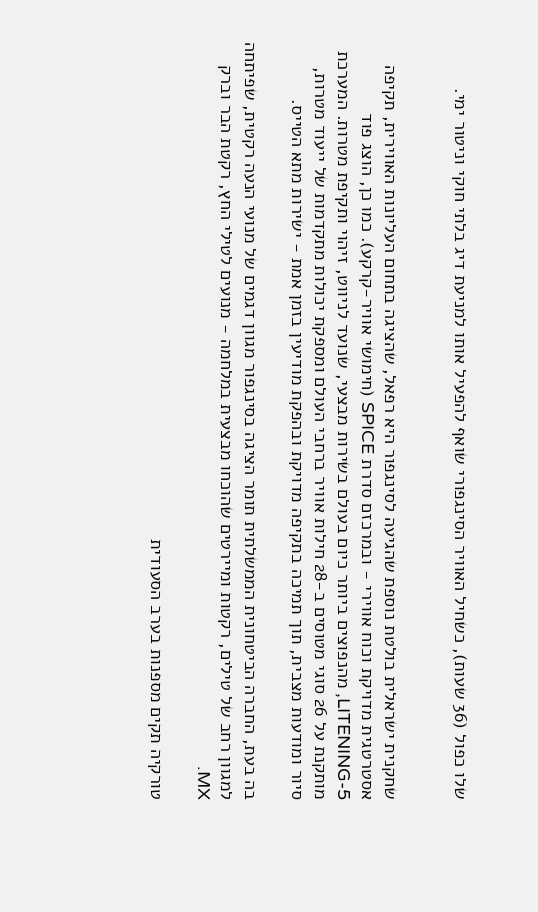שלו כפול (36 שעות), כשחיל האוויר הסינגפורי שואף להפעיל אותו למניעת דיג בלתי חוקי וניטור ימי.


שחקנית ישראלית בולטת נוספת שהגיעה לסינגפור היא רפאל, שהציגה בתחום העליונות האווירית, תקיפה אסטרטגית מדויקת וכוח אווירי - ובמרכזם סדרת SPICE (חימושי אוויר-קרקע). כמו כן, הוצג פוד LITENING-5, מהנפוצים ביותר כיום בעולם בשירות מבצעי, שנועד לניווט, זיהוי ותקיפת מטרות. המערכת מותקנת על 26 סוגי מטוסים ב-28 חילות אוויר ברחבי העולם ומספקת יכולות מתקדמות של ייעוד מטרות, סיור ומודעות מצבית, תוך תמיכה בתקיפה מדויקת ובהפקת מודיעין בזמן אמת - ישירות מתא הטייס.

בה בעת, החברה הביטחונית הממשלתית תומר הציגה בסינגפור מגוון דגמים של מנועי הנעה רקטית, שפיתחה למגוון רחב של טילים, רקטות ומיירטים שהוכחו מבצעית במלחמה - מנועים לטילי החץ, רקטת הבר וברק MX.

טורקיה תקים מספנות בערב הסעודית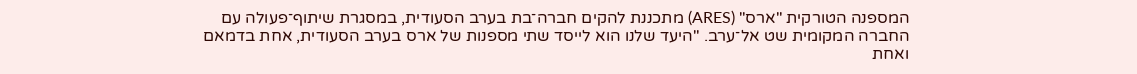המספנה הטורקית "ארס" (ARES) מתכננת להקים חברה־בת בערב הסעודית, במסגרת שיתוף־פעולה עם החברה המקומית שט אל־ערב. "היעד שלנו הוא לייסד שתי מספנות של ארס בערב הסעודית, אחת בדמאם ואחת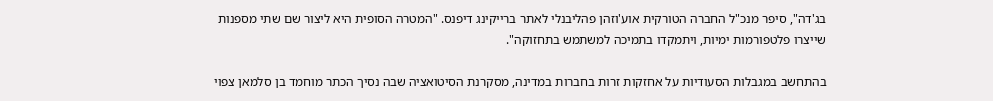בג'דה", סיפר מנכ"ל החברה הטורקית אוע'וזהן פהליבנלי לאתר ברייקינג דיפנס. "המטרה הסופית היא ליצור שם שתי מספנות שייצרו פלטפורמות ימיות, ויתמקדו בתמיכה למשתמש בתחזוקה".

בהתחשב במגבלות הסעודיות על אחזקות זרות בחברות במדינה, מסקרנת הסיטואציה שבה נסיך הכתר מוחמד בן סלמאן צפוי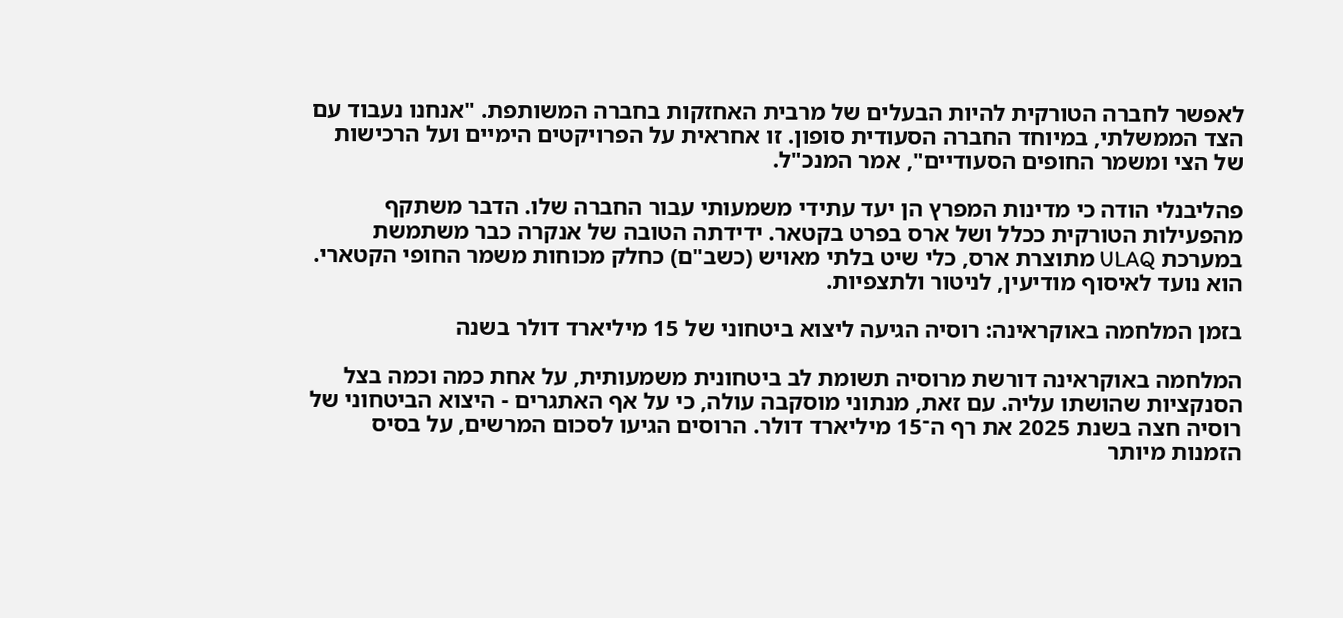לאפשר לחברה הטורקית להיות הבעלים של מרבית האחזקות בחברה המשותפת. "אנחנו נעבוד עם הצד הממשלתי, במיוחד החברה הסעודית סופון. זו אחראית על הפרויקטים הימיים ועל הרכישות של הצי ומשמר החופים הסעודיים", אמר המנכ"ל.

פהליבנלי הודה כי מדינות המפרץ הן יעד עתידי משמעותי עבור החברה שלו. הדבר משתקף מהפעילות הטורקית ככלל ושל ארס בפרט בקטאר. ידידתה הטובה של אנקרה כבר משתמשת במערכת ULAQ מתוצרת ארס, כלי שיט בלתי מאויש (כשב"ם) כחלק מכוחות משמר החופי הקטארי. הוא נועד לאיסוף מודיעין, לניטור ולתצפיות.

בזמן המלחמה באוקראינה: רוסיה הגיעה ליצוא ביטחוני של 15 מיליארד דולר בשנה

המלחמה באוקראינה דורשת מרוסיה תשומת לב ביטחונית משמעותית, על אחת כמה וכמה בצל הסנקציות שהושתו עליה. עם זאת, מנתוני מוסקבה עולה, כי על אף האתגרים - היצוא הביטחוני של רוסיה חצה בשנת 2025 את רף ה־15 מיליארד דולר. הרוסים הגיעו לסכום המרשים, על בסיס הזמנות מיותר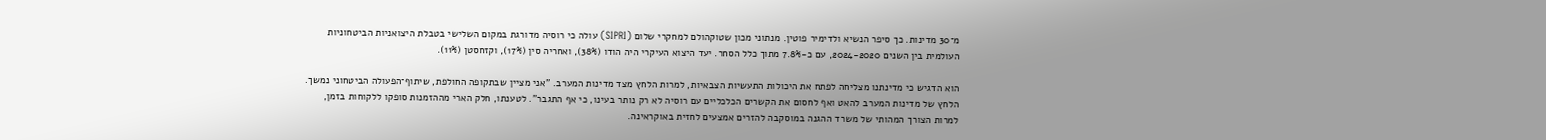מ־30 מדינות. כך סיפר הנשיא ולדימיר פוטין. מנתוני מכון שטוקהולם למחקרי שלום (SIPRI) עולה כי רוסיה מדורגת במקום השלישי בטבלת היצואניות הביטחוניות העולמית בין השנים 2024-2020, עם כ-7.8% מתוך כלל הסחר. יעד היצוא העיקרי היה הודו (38%), ואחריה סין (17%), וקזחסטן (11%).

הוא הדגיש כי מדינתנו מצליחה לפתח את היכולות התעשיות הצבאיות, למרות הלחץ מצד מדינות המערב. "אני מציין שבתקופה החולפת, שיתוף־הפעולה הביטחוני נמשך. הלחץ של מדינות המערב להאט ואף לחסום את הקשרים הכלכליים עם רוסיה לא רק נותר בעינו, כי אף התגבר". לטענתו, חלק הארי מההזמנות סופקו ללקוחות בזמן, למרות הצורך המהותי של משרד ההגנה במוסקבה להזרים אמצעים לחזית באוקראינה.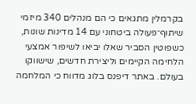בקרמלין מתגאים כי הם מנהלים 340 מיזמי שיתוף־פעולה ביטחוני עם 14 מדינות שונות, כשפוטין הסביר שאלו יביאו לשיפור אמצעי הלחימה הקיימים וליצירת חדשים, שישווקו בעולם. באתר דיפנס בלוג מדווח כי המלחמה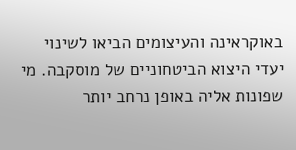באוקראינה והעיצומים הביאו לשינוי יעדי היצוא הביטחוניים של מוסקבה. מי שפונות אליה באופן נרחב יותר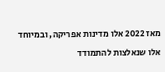מאז 2022 אלו מדינות אפריקה, ובמיוחד אלו שנאלצות להתמודד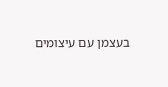בעצמן עם עיצומים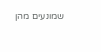שמונעים מהן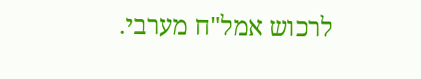לרכוש אמל"ח מערבי.